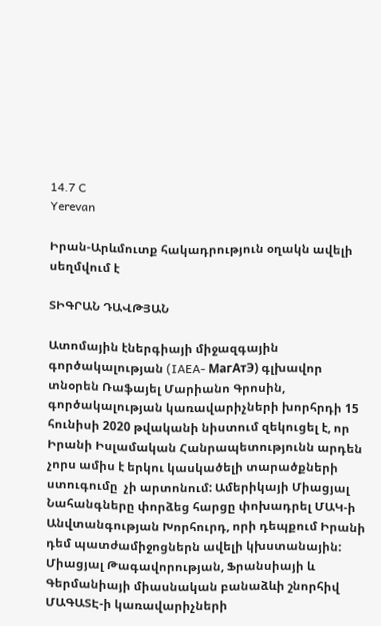14.7 C
Yerevan

Իրան-Արևմուտք հակադրություն օղակն ավելի սեղմվում է

ՏԻԳՐԱՆ ԴԱՎԹՅԱՆ

Ատոմային էներգիայի միջազգային գործակալության (IAEA- МагАтЭ) գլխավոր տնօրեն Ռաֆայել Մարիանո Գրոսին, գործակալության կառավարիչների խորհրդի 15 հունիսի 2020 թվականի նիստում զեկուցել է, որ Իրանի Իսլամական Հանրապետությունն արդեն չորս ամիս է երկու կասկածելի տարածքների ստուգումը  չի արտոնում: Ամերիկայի Միացյալ Նահանգները փորձեց հարցը փոխադրել ՄԱԿ‑ի Անվտանգության Խորհուրդ, որի դեպքում Իրանի դեմ պատժամիջոցներն ավելի կխստանային: Միացյալ Թագավորության, Ֆրանսիայի և Գերմանիայի միասնական բանաձևի շնորհիվ ՄԱԳԱՏԷ‑ի կառավարիչների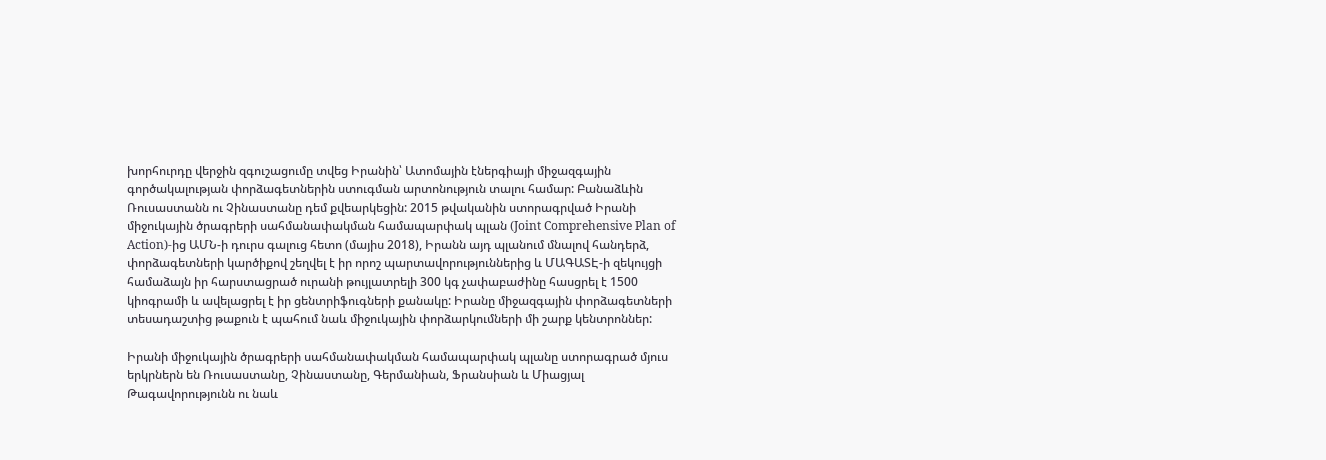խորհուրդը վերջին զգուշացումը տվեց Իրանին՝ Ատոմային էներգիայի միջազգային գործակալության փորձագետներին ստուգման արտոնություն տալու համար: Բանաձևին Ռուսաստանն ու Չինաստանը դեմ քվեարկեցին: 2015 թվականին ստորագրված Իրանի միջուկային ծրագրերի սահմանափակման համապարփակ պլան (Joint Comprehensive Plan of Action)-ից ԱՄՆ‑ի դուրս գալուց հետո (մայիս 2018), Իրանն այդ պլանում մնալով հանդերձ, փորձագետների կարծիքով շեղվել է իր որոշ պարտավորություններից և ՄԱԳԱՏԷ‑ի զեկույցի համաձայն իր հարստացրած ուրանի թույլատրելի 300 կգ չափաբաժինը հասցրել է 1500 կիոգրամի և ավելացրել է իր ցենտրիֆուգների քանակը: Իրանը միջազգային փորձագետների տեսադաշտից թաքուն է պահում նաև միջուկային փորձարկումների մի շարք կենտրոններ:

Իրանի միջուկային ծրագրերի սահմանափակման համապարփակ պլանը ստորագրած մյուս երկրներն են Ռուսաստանը, Չինաստանը, Գերմանիան, Ֆրանսիան և Միացյալ Թագավորությունն ու նաև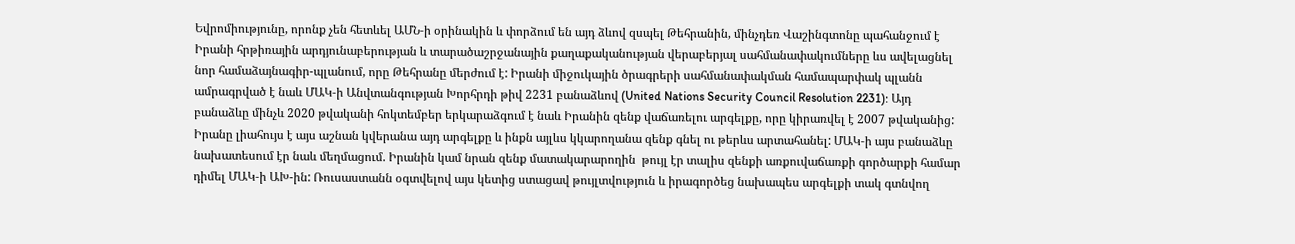Եվրոմիությունը, որոնք չեն հետևել ԱՄՆ‑ի օրինակին և փորձում են այդ ձևով զսպել Թեհրանին, մինչդեռ Վաշինգտոնը պահանջում է Իրանի հրթիռային արդյունաբերության և տարածաշրջանային քաղաքականության վերաբերյալ սահմանափակումները ևս ավելացնել նոր համաձայնագիր-պլանում, որը Թեհրանը մերժում է: Իրանի միջուկային ծրագրերի սահմանափակման համապարփակ պլանն ամրագրված է նաև ՄԱԿ‑ի Անվտանգության Խորհրդի թիվ 2231 բանաձևով (United Nations Security Council Resolution 2231): Այդ բանաձևը մինչև 2020 թվականի հոկտեմբեր երկարաձգում է նաև Իրանին զենք վաճառելու արգելքը, որը կիրառվել է 2007 թվականից: Իրանը լիահույս է այս աշնան կվերանա այդ արգելքը և ինքն այլևս կկարողանա զենք գնել ու թերևս արտահանել: ՄԱԿ‑ի այս բանաձևը նախատեսում էր նաև մեղմացում. Իրանին կամ նրան զենք մատակարարողին  թույլ էր տալիս զենքի առքուվաճառքի գործարքի համար դիմել ՄԱԿ‑ի ԱԽ-ին: Ռուսաստանն օգտվելով այս կետից ստացավ թույլտվություն և իրագործեց նախապես արգելքի տակ գտնվող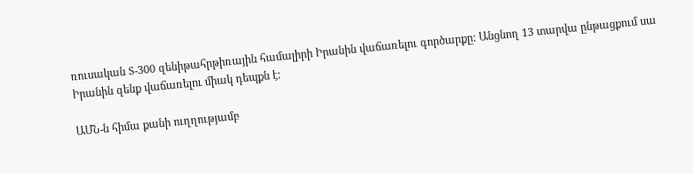ռուսական S‑300 զենիթահրթիռային համալիրի Իրանին վաճառելու գործարքը: Անցնող 13 տարվա ընթացքում սա Իրանին զենք վաճառելու միակ դեպքն է:

ԱՄՆ‑ն հիմա քանի ուղղությամբ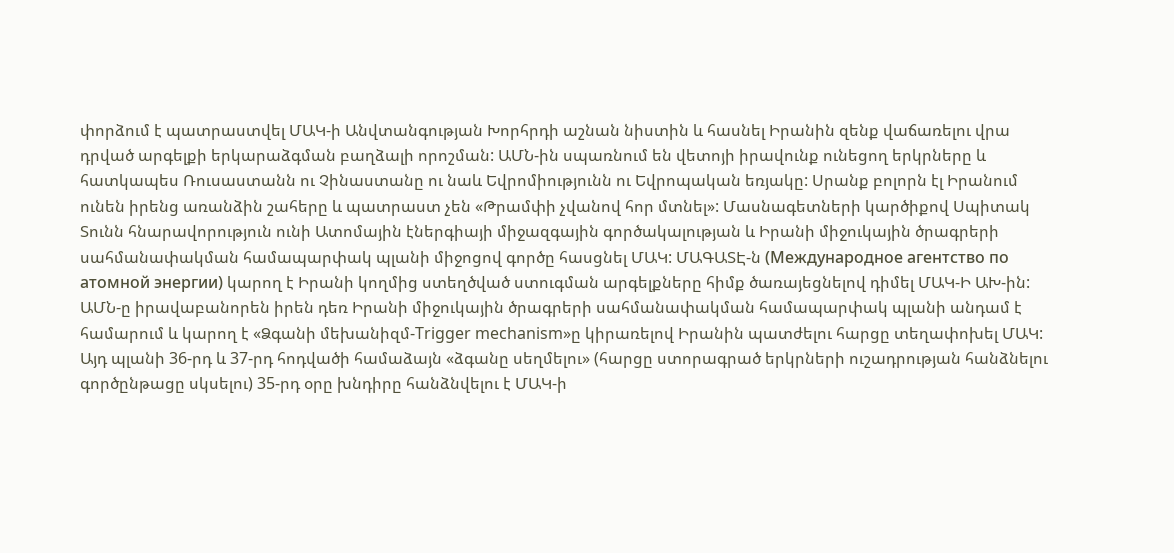փորձում է պատրաստվել ՄԱԿ‑ի Անվտանգության Խորհրդի աշնան նիստին և հասնել Իրանին զենք վաճառելու վրա դրված արգելքի երկարաձգման բաղձալի որոշման: ԱՄՆ-ին սպառնում են վետոյի իրավունք ունեցող երկրները և հատկապես Ռուսաստանն ու Չինաստանը ու նաև Եվրոմիությունն ու Եվրոպական եռյակը: Սրանք բոլորն էլ Իրանում ունեն իրենց առանձին շահերը և պատրաստ չեն «Թրամփի չվանով հոր մտնել»: Մասնագետների կարծիքով Սպիտակ Տունն հնարավորություն ունի Ատոմային էներգիայի միջազգային գործակալության և Իրանի միջուկային ծրագրերի սահմանափակման համապարփակ պլանի միջոցով գործը հասցնել ՄԱԿ: ՄԱԳԱՏԷ‑ն (Международное агентство по атомной энергии) կարող է Իրանի կողմից ստեղծված ստուգման արգելքները հիմք ծառայեցնելով դիմել ՄԱԿ‑Ի ԱԽ-ին: ԱՄՆ‑ը իրավաբանորեն իրեն դեռ Իրանի միջուկային ծրագրերի սահմանափակման համապարփակ պլանի անդամ է համարում և կարող է «Ձգանի մեխանիզմ-Trigger mechanism»ը կիրառելով Իրանին պատժելու հարցը տեղափոխել ՄԱԿ: Այդ պլանի 36-րդ և 37-րդ հոդվածի համաձայն «ձգանը սեղմելու» (հարցը ստորագրած երկրների ուշադրության հանձնելու գործընթացը սկսելու) 35-րդ օրը խնդիրը հանձնվելու է ՄԱԿ‑ի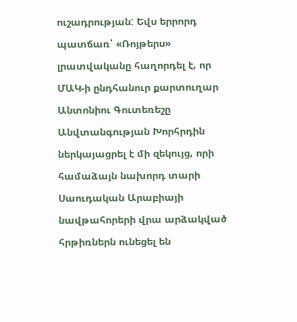ուշադրության: Եվս երրորդ պատճառ՝ «Ռոյթերս» լրատվականը հաղորդել է, որ ՄԱԿ‑ի ընդհանուր քարտուղար Անտոնիու Գուտեռեշը Անվտանգության Խորհրդին ներկայացրել է մի զեկույց, որի համաձայն նախորդ տարի Սաուդական Արաբիայի նավթահորերի վրա արձակված հրթիռներն ունեցել են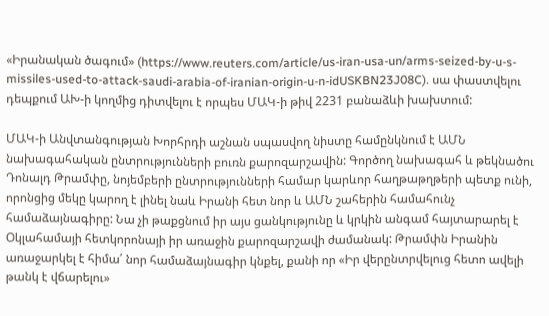«Իրանական ծագում» (https://www.reuters.com/article/us-iran-usa-un/arms-seized-by-u-s-missiles-used-to-attack-saudi-arabia-of-iranian-origin-u-n-idUSKBN23J08C). սա փաստվելու դեպքում ԱԽ‑ի կողմից դիտվելու է որպես ՄԱԿ‑ի թիվ 2231 բանաձևի խախտում:

ՄԱԿ‑ի Անվտանգության Խորհրդի աշնան սպասվող նիստը համընկնում է ԱՄՆ նախագահական ընտրությունների բուռն քարոզարշավին: Գործող նախագահ և թեկնածու Դոնալդ Թրամփը, նոյեմբերի ընտրությունների համար կարևոր հաղթաթղթերի պետք ունի, որոնցից մեկը կարող է լինել նաև Իրանի հետ նոր և ԱՄՆ շահերին համահունչ համաձայնագիրը: Նա չի թաքցնում իր այս ցանկությունը և կրկին անգամ հայտարարել է Օկլահամայի հետկորոնայի իր առաջին քարոզարշավի ժամանակ: Թրամփն Իրանին առաջարկել է հիմա՛ նոր համաձայնագիր կնքել, քանի որ «Իր վերընտրվելուց հետո ավելի թանկ է վճարելու»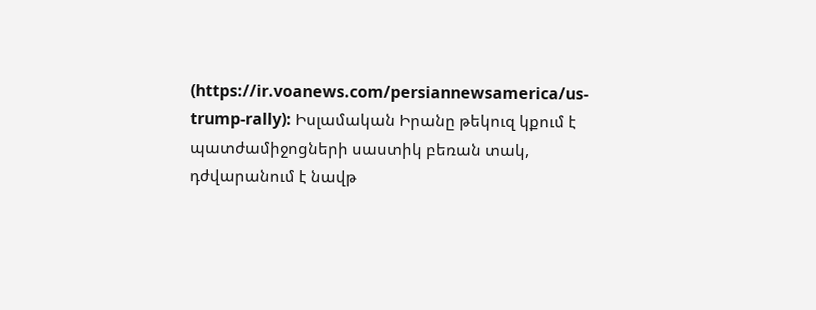(https://ir.voanews.com/persiannewsamerica/us-trump-rally): Իսլամական Իրանը թեկուզ կքում է պատժամիջոցների սաստիկ բեռան տակ, դժվարանում է նավթ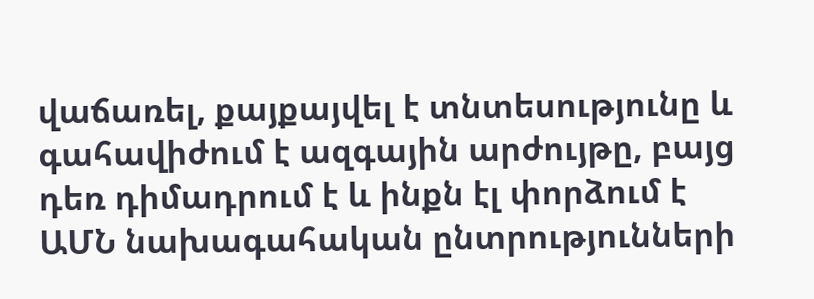վաճառել, քայքայվել է տնտեսությունը և գահավիժում է ազգային արժույթը, բայց դեռ դիմադրում է և ինքն էլ փորձում է ԱՄՆ նախագահական ընտրությունների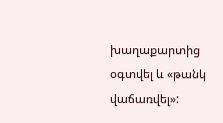խաղաքարտից օգտվել և «թանկ վաճառվել»: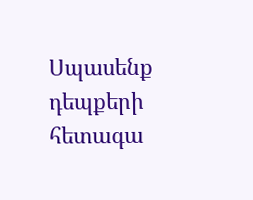Սպասենք դեպքերի հետագա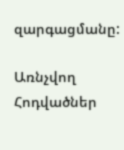զարգացմանը:

Առնչվող Հոդվածներ